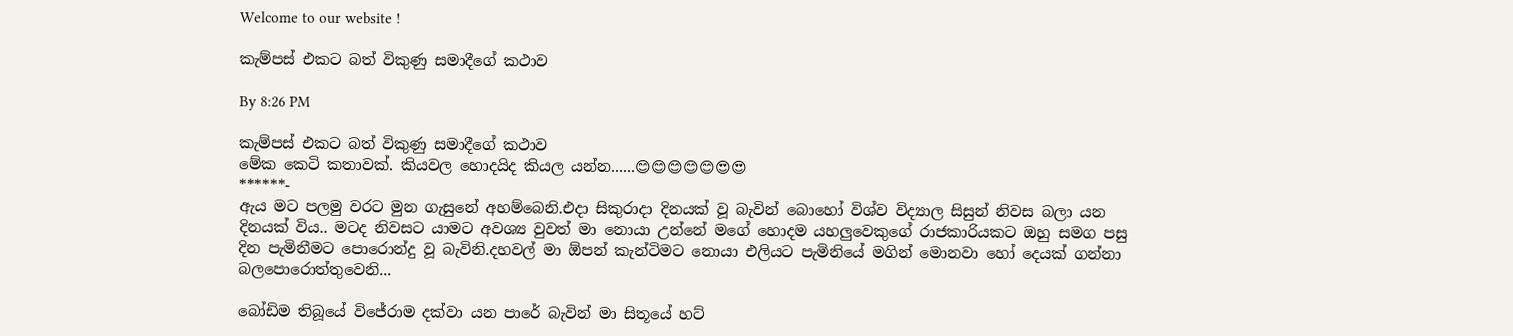Welcome to our website !

කැම්පස් එකට බත් විකුණු සමාදීගේ කථාව

By 8:26 PM

කැම්පස් එකට බත් විකුණු සමාදීගේ කථාව
මේක කෙටි කතාවක්. කියවල හොදයිද කියල යන්න......😊😊😊😊😊😍😍
******-
ඇය මට පලමු වරට මුන ගැසුනේ අහම්බෙනි.එදා සිකුරාදා දිනයක් වූ බැවින් බොහෝ විශ්ව විද්‍යාල සිසුන් නිවස බලා යන දිනයක් විය.. මටද නිවසට යාමට අවශ්‍ය වුවත් මා නොයා උන්නේ මගේ හොදම යහලුවෙකුගේ රාජකාරියකට ඔහු සමග පසු දින පැමිනීමට පොරොන්දු වූ බැවිනි.දහවල් මා ඕපන් කැන්ටිමට නොයා එලියට පැමිනියේ මගින් මොනවා හෝ දෙයක් ගන්නා බලපොරොත්තුවෙනි...

බෝඩිම තිබූයේ විජේරාම දක්වා යන පාරේ බැවින් මා සිතූයේ හට්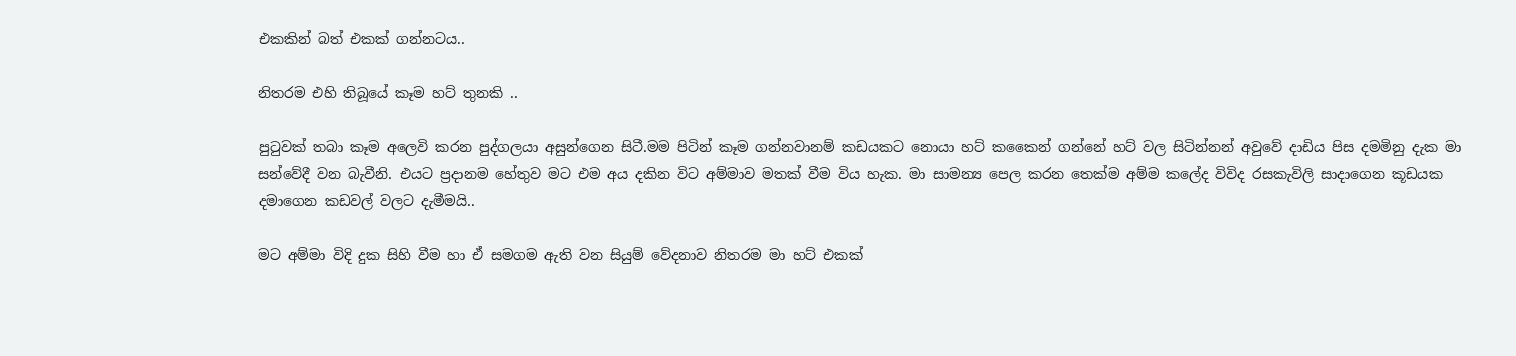එකකින් බත් එකක් ගන්නටය..

නිතරම එහි තිබූයේ කෑම හට් තුනකි ..

පුටුවක් තබා කෑම අලෙවි කරන පුද්ගලයා අසුන්ගෙන සිටී.මම පිටින් කෑම ගන්නවානම් කඩයකට නොයා හට් කකෛන් ගන්නේ හට් වල සිටින්නන් අවුවේ දාඩිය පිස දමමිනු දැක මා සන්වේදී වන බැවීනි. එයට ප්‍රදානම හේතුව මට එම අය දකින විට අම්මාව මතක් වීම විය හැක. මා සාමන්‍ය පෙල කරන තෙක්ම අම්ම කලේද විවිද රසකැවිලි සාදාගෙන කූඩයක දමාගෙන කඩවල් වලට දැමීමයි..

මට අම්මා විදි දුක සිහි වීම හා ඒ සමගම ඇති වන සියුම් වේදනාව නිතරම මා හට් එකක්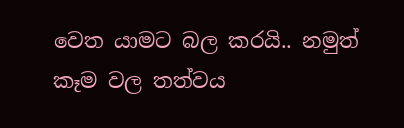වෙත යාමට බල කරයි.. නමුත් කෑම වල තත්වය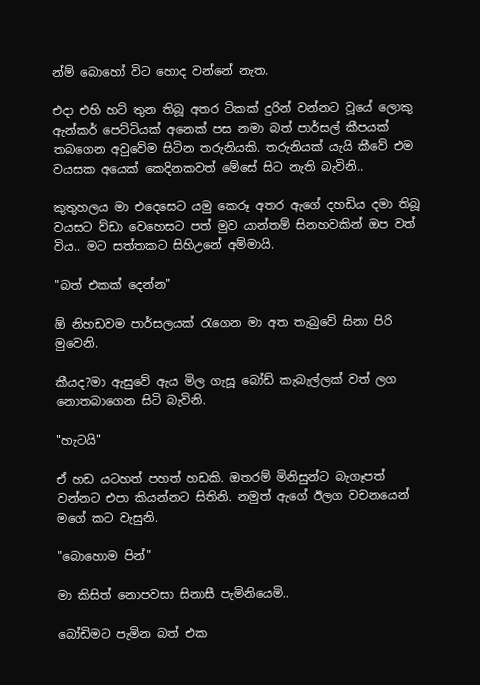න්ම් බොහෝ විට හොද වන්නේ නැත.

එදා එහි හට් තුන තිබූ අතර ටිකක් දුරින් වන්නට වූයේ ලොකු ඇන්කර් පෙට්ටියක් අනෙක් පස නමා බත් පාර්සල් කීපයක් තබගෙන අවුවේම සිටින තරුනියකි. තරුනියක් යැයි කීවේ එම වයසක අයෙක් කෙදිනකවත් මේසේ සිට නැති බැවිනි..

කුතුහලය මා එදෙසෙට යමු කෙරූ අතර ඇගේ දහඩිය දමා තිබූ වයසට ව්ඩා වෙහෙසට පත් මුව යාන්තම් සිනහවකින් ඔප වත් විය.. මට සත්තකට සිහිඋනේ අම්මායි.

"බත් එකක් දෙන්න"

ඕ නිහඩවම පාර්සලයක් රැගෙන මා අත තැබුවේ සිනා පිරි මුවෙනි.

කීයද?මා ඇසුවේ ඇය මිල ගැසූ බෝඩ් කැබැල්ලක් වත් ලග නොතබාගෙන සිටි බැවිනි.

"හැටයි"

ඒ හඩ යටහත් පහත් හඩකි. ඔතරම් මිනිසුන්ට බැගෑපත් වන්නට එපා කියන්නට සිතිනි. නමුත් ඇගේ ඊලග වචනයෙන් මගේ කට වැසුනි.

"බොහොම පින්"

මා කිසිත් නොපවසා සිනාසී පැමිනියෙමි..

බෝඩිමට පැමින බත් එක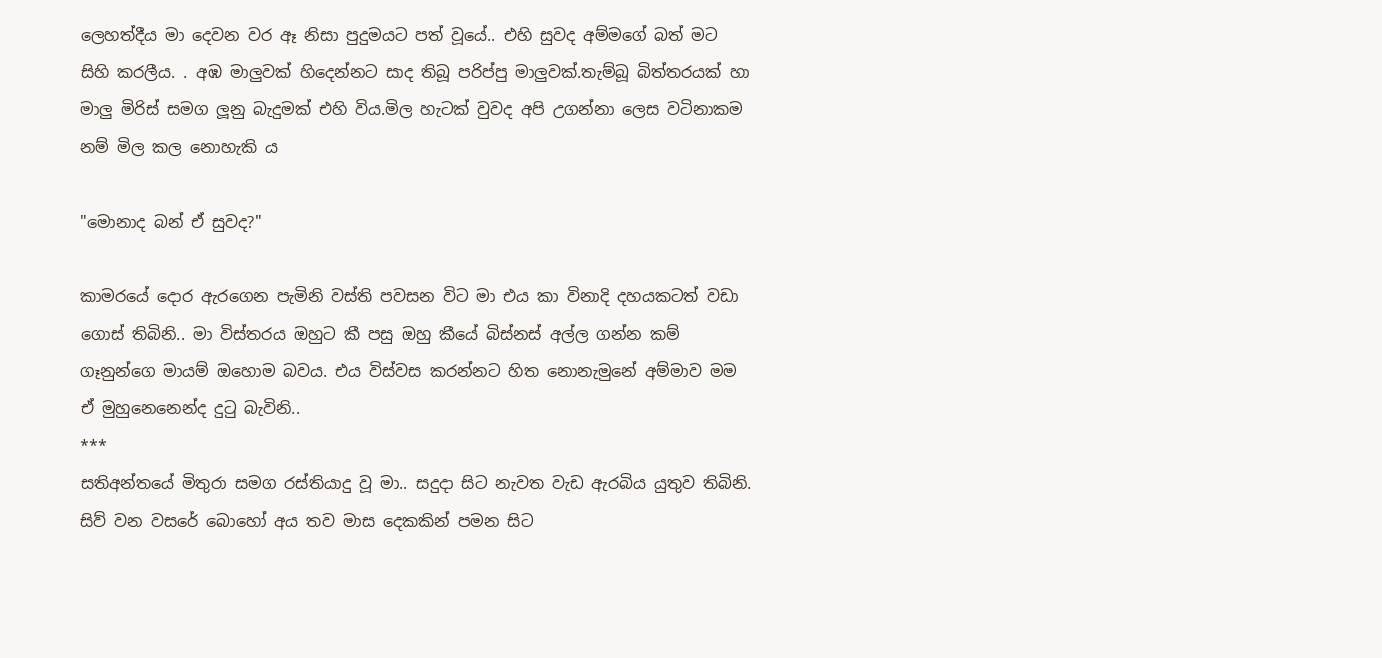ලෙහත්දීය මා දෙවන වර ඈ නිසා පුදුමයට පත් වූයේ.. එහි සුවද අම්මගේ බත් මට සිහි කරලීය. . අඹ මාලුවක් හිදෙන්නට සාද තිබූ පරිප්පු මාලුවක්.තැම්බූ බිත්තරයක් හා මාලු මිරිස් සමග ලූනු බැදුමක් එහි විය.මිල හැටක් වුවද අපි උගන්නා ලෙස වටිනාකම නම් මිල කල නොහැකි ය

"මොනාද බන් ඒ සුවද?"

කාමරයේ දොර ඇරගෙන පැමිනි වස්ති පවසන විට මා එය කා විනාදි දහයකටත් වඩා ගොස් තිබිනි.. මා විස්තරය ඔහුට කී පසු ඔහු කීයේ බිස්නස් අල්ල ගන්න කම් ගෑනුන්ගෙ මායම් ඔහොම බවය. එය විස්වස කරන්නට හිත නොනැමුනේ අම්මාව මම ඒ මුහුනෙනෙන්ද දුටු බැවිනි..
***
සතිඅන්තයේ මිතුරා සමග රස්තියාදු වූ මා.. සදුදා සිට නැවත වැඩ ඇරබිය යුතුව තිබිනි. සිව් වන වසරේ බොහෝ අය තව මාස දෙකකින් පමන සිට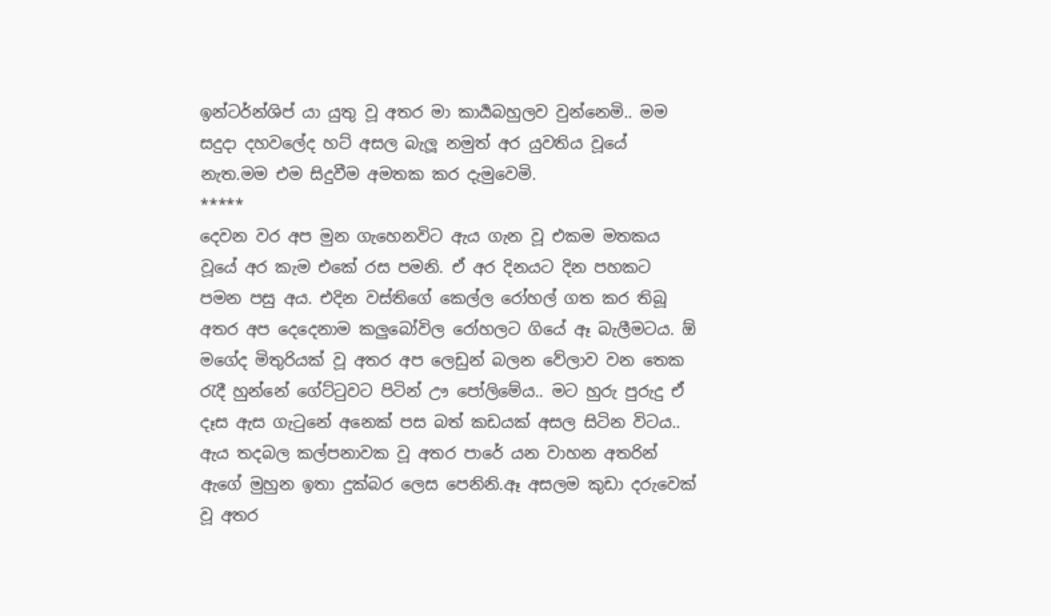ඉන්ටර්න්ශිප් යා යුතු වූ අතර මා කාර්‍යබහුලව වුන්නෙමි.. මම සදුදා දහවලේද හට් අසල බැලූ නමුත් අර යුවතිය වූයේ නැත.මම එම සිදුවීම අමතක කර දැමුවෙමි.
*****
දෙවන වර අප මුන ගැහෙනවිට ඇය ගැන වූ එකම මතකය වූයේ අර කැම එකේ රස පමනි. ඒ අර දිනයට දින පහකට පමන පසු අය. එදින වස්තිගේ කෙල්ල රෝහල් ගත කර තිබූ අතර අප දෙදෙනාම කලුබෝවිල රෝහලට ගියේ ඈ බැලීමටය. ඕ මගේද මිතුරියක් වූ අතර අප ලෙඩුන් බලන වේලාව වන තෙක රැදී හුන්නේ ගේට්ටුවට පිටින් ඌ පෝලිමේය.. මට හුරු පුරුදු ඒ දෑස ඇස ගැටුනේ අනෙක් පස බත් කඩයක් අසල සිටින විටය.. ඇය තදබල කල්පනාවක වූ අතර පාරේ යන වාහන අතරින් ඇගේ මුහුන ඉතා දුක්බර ලෙස පෙනිනි.ඈ අසලම කුඩා දරුවෙක් වූ අතර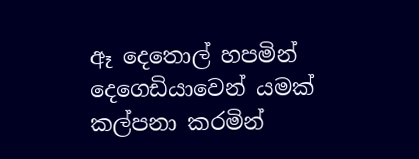ඈ දෙතොල් හපමින් දෙගෙඩියාවෙන් යමක් කල්පනා කරමින්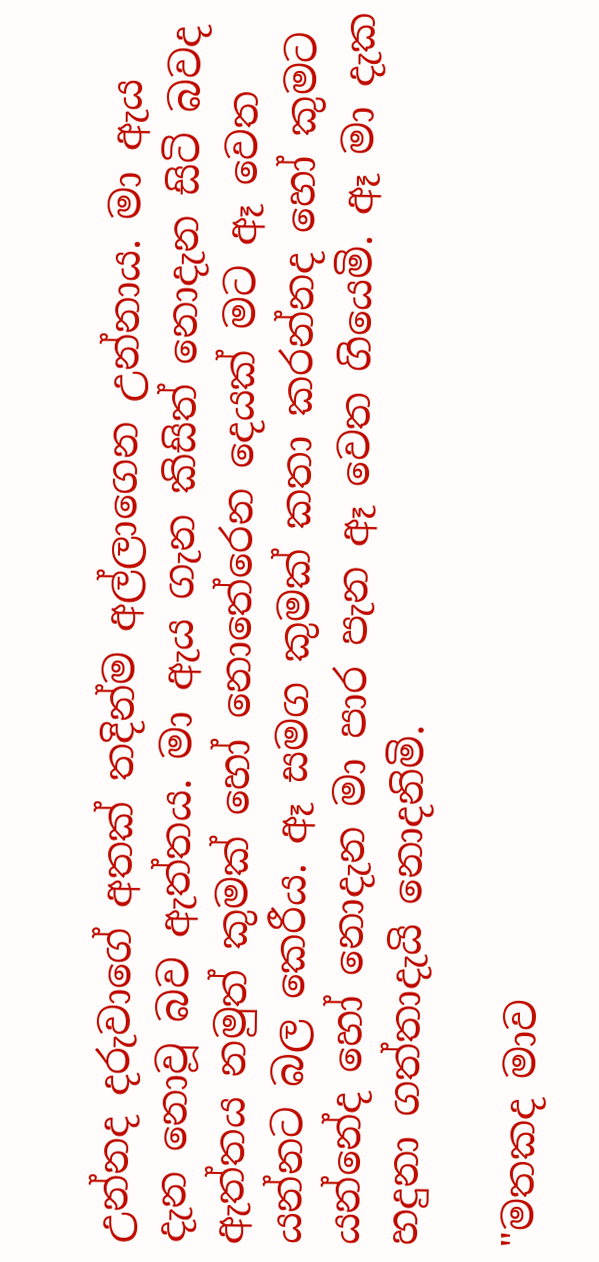උන්නද දරුවාගේ අතක් තදින්ම අල්ලාගෙන උන්නාය. මා ඇය දැන නොවූ බව ඇත්තය. මා ඇය ගැන කිසිත් නොදැන සිටි බවද ඇත්තය නමුත් කුමක් හෝ නොතේරෙන දෙයක් මට ඈ වෙත යන්නට බල කෙරීය. ඈ සමග කුමක් කතා කරන්නද හෝ කුමට යන්නේද හෝ නොදැන මා පාර පැන ඈ වෙත ගියෙමි. ඈ මා දැක හදුනා ගත්තාදැයි නොදනිමි.

"මතකද මාව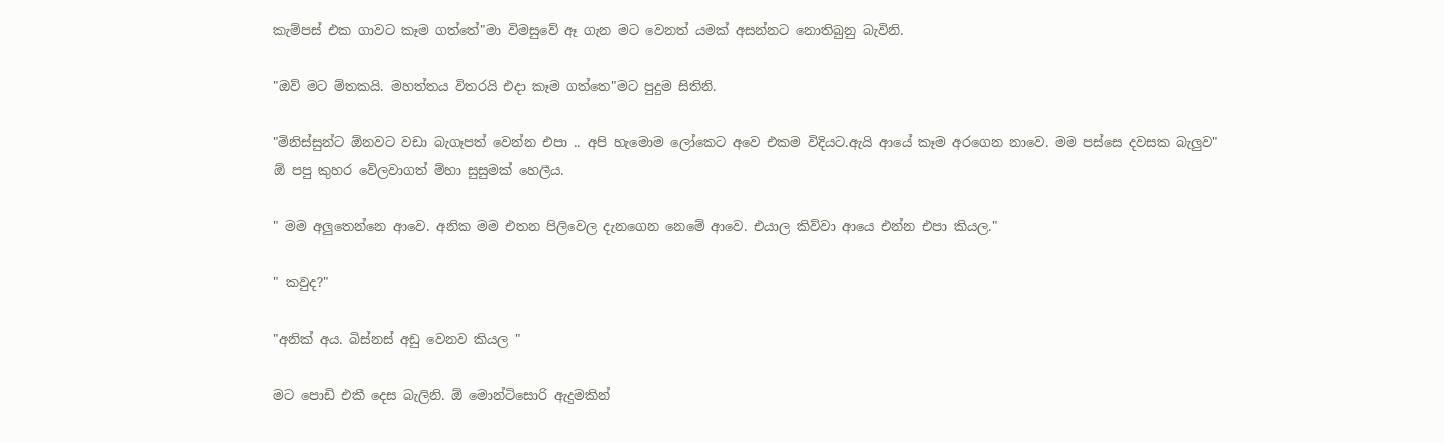කැම්පස් එක ගාවට කෑම ගත්තේ"මා විමසුවේ ඈ ගැන මට වෙනත් යමක් අසන්නට නොතිබුනු බැවිනි.

"ඔව් මට ම්තකයි. මහත්තය විතරයි එදා කෑම ගත්තෙ"මට පුදුම සිතිනි.

"මිනිස්සුන්ට ඕනවට වඩා බැගෑපත් වෙන්න එපා .. අපි හැමොම ලෝකෙට අවෙ එකම විදියට.ඇයි ආයේ කෑම අරගෙන නාවෙ. මම පස්සෙ දවසක බැලුව"
ඕ පපු කුහර වේලවාගත් ම්හා සුසුමක් හෙලීය.

" මම අලුතෙන්නෙ ආවෙ. අනික මම එතන පිලිවෙල දැනගෙන නෙමේ ආවෙ. එයාල කිව්වා ආයෙ එන්න එපා කියල."

" කවුද?"

"අනික් අය. බිස්නස් අඩු වෙනව කියල "

මට පොඩි එකී දෙස බැලිනි. ඕ මොන්ටිසොරි ඇදුමකින්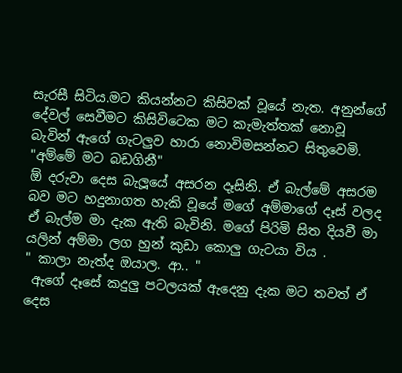සැරසී සිටිය.මට කියන්නට කිසිවක් වූයේ නැත. අනුන්ගේ දේවල් සෙවීමට කිසිවිටෙක මට කැමැත්තක් නොවූ බැවින් ඇගේ ගැටලුව හාරා නොවිමසන්නට සිතුවෙමි.
"අම්මේ මට බඩගිනී"
ඕ දරුවා දෙස බැලූයේ අසරන දෑසිනි. ඒ බැල්මේ අසරම බව මට හදුනාගත හැකි වූයේ මගේ අම්මාගේ දෑස් වලද ඒ බැල්ම මා දැක ඇති බැවිනි. මගේ පිරිමි සිත දියවී මා යලින් අම්මා ලග හුන් කුඩා කොලු ගැටයා විය .
" කාලා නැත්ද ඔයාල. ආ.. "
 ඇගේ දෑසේ කදුලු පටලයක් ඇදෙනු දැක මට තවත් ඒ දෙස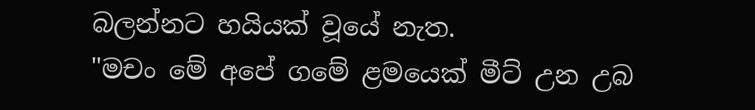බලන්නට හයියක් වූයේ නැත.
"මචං මේ අපේ ගමේ ළමයෙක් මීට් උන උබ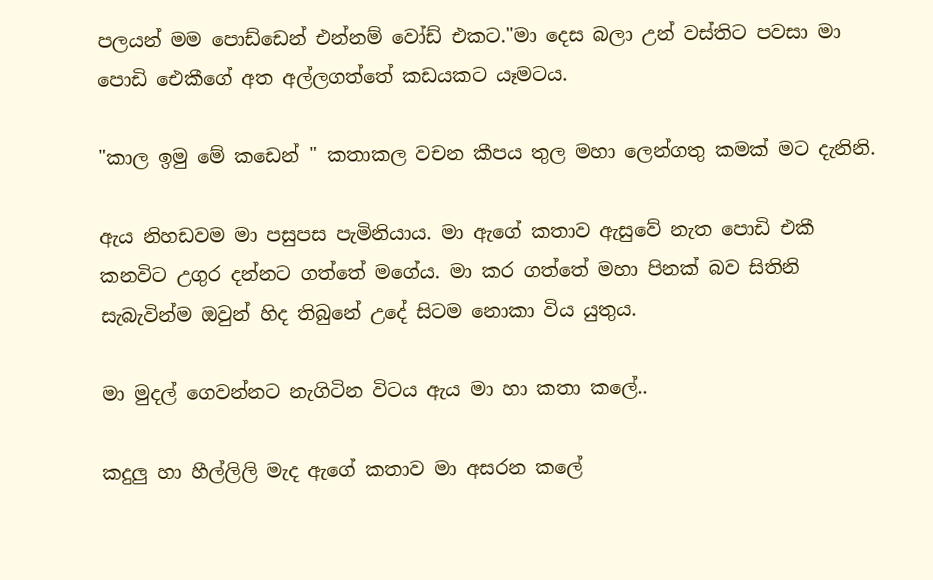පලයන් මම පොඩ්ඩෙන් එන්නම් වෝඩ් එකට."මා දෙස බලා උන් වස්තිට පවසා මා  පොඩි ඓකීගේ අත අල්ලගත්තේ කඩයකට යෑමටය.

"කාල ඉමු මේ කඩෙන් " කතාකල වචන කීපය තුල මහා ලෙන්ගතු කමක් මට දැනිනි.

ඇය නිහඩවම මා පසුපස පැමිනියාය. මා ඇගේ කතාව ඇසුවේ නැත පොඩි එකී කනවිට උගුර දන්නට ගත්තේ මගේය. මා කර ගත්තේ මහා පිනක් බව සිතිනි සැබැවින්ම ඔවුන් හිද තිබුනේ උදේ සිටම නොකා විය යුතුය.

මා මුදල් ගෙවන්නට නැගිටින විටය ඇය මා හා කතා කලේ..

කදුලු හා හීල්ලිලි මැද ඇගේ කතාව මා අසරන කලේ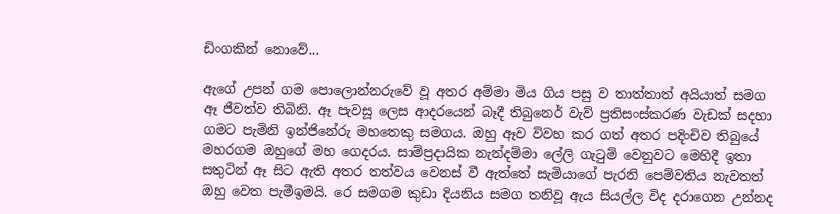ඩිංගකින් නොවේ...

ඇගේ උපන් ගම පොලොන්නරුවේ වූ අතර අම්මා මිය ගිය පසු ව තාත්තාත් අයියාත් සමග ඈ ජීවත්ව තිබිනි. ඈ පැවසූ ලෙස ආදරයෙන් බෑදී තිබුනෙර් වැව් ප්‍රතිසංස්කරණ වැඩක් සදහා ගමට පැමිනි ඉන්ජිනේරු මහතෙකු සමගය. ඔහු ඈව විවහ කර ගත් අතර පදිංචිව තිබුයේ මහරගම ඔහුගේ මහ ගෙදරය. සාම්ප්‍රදායික නැන්දම්මා ලේලි ගැටුම් වෙනුවට මෙහිදී ඉතා සතුටින් ඈ සිට ඇති අතර තත්වය වෙනස් වී ඇත්තේ සැමියාගේ පැරනි පෙම්වතිය නැවතත් ඔහු වෙත පැමීඉමයි. රෙ සමගම කුඩා දියනිය සමග තනිවූ ඇය සියල්ල විද දරාගෙන උන්නද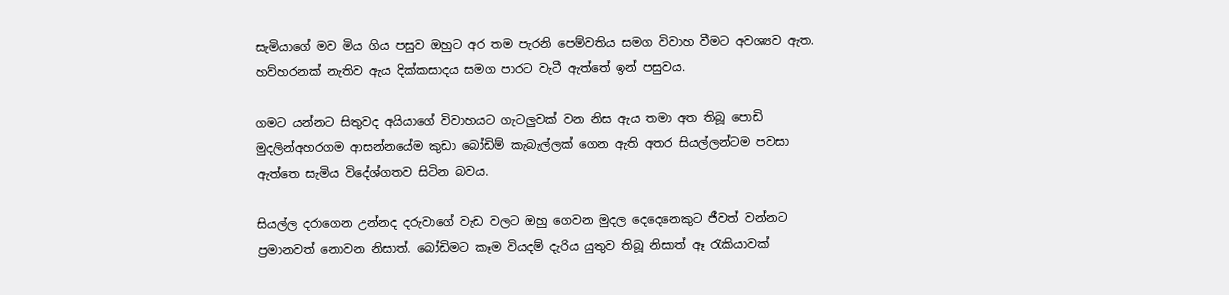සැමියාගේ මව මිය ගිය පසුව ඔහුට අර තම පැරනි පෙම්වතිය සමග විවාහ වීමට අවශ්‍යව ඇත. හව්හරනක් නැතිව ඇය දික්කසාදය සමග පාරට වැටී ඇත්තේ ඉන් පසුවය.

ගමට යන්නට සිතුවද අයියාගේ විවාහයට ගැටලුවක් වන නිස ඇය තමා අත තිබූ පොඩි මුදලින්අහරගම ආසන්නයේම කුඩා බෝඩිම් කැබැල්ලක් ගෙන ඇති අතර සියල්ලන්ටම පවසා ඇත්තෙ සැමිය විදේශ්ගතව සිටින බවය.

සියල්ල දරාගෙන උන්නද දරුවාගේ වැඩ වලට ඔහු ගෙවන මුදල දෙදෙනෙකුට ජීවත් වන්නට ප්‍රමානවත් නොවන නිසාත්. බෝඩිමට කෑම වියදම් දැරිය යුතුව තිබූ නිසාත් ඈ රැකියාවක්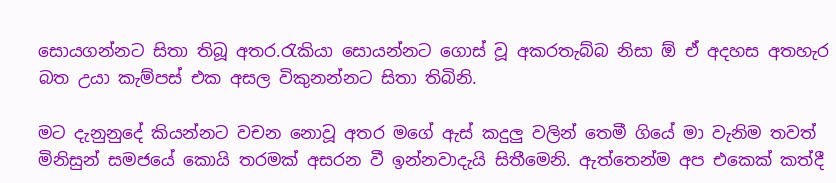සොයගන්නට සිතා තිබූ අතර.රැකියා සොයන්නට ගොස් වූ අකරතැබ්බ නිසා ඕ ඒ අදහස අතහැර බත උයා කැම්පස් එක අසල විකුනන්නට සිතා තිබිනි.

මට දැනුනුදේ කියන්නට වචන නොවූ අතර මගේ ඇස් කදුලු වලින් තෙමී ගියේ මා වැනිම තවත් මිනිසුන් සමජයේ කොයි තරමක් අසරන වී ඉන්නවාදැයි සිතීමෙනි. ඇත්තෙන්ම අප එකෙක් කත්දී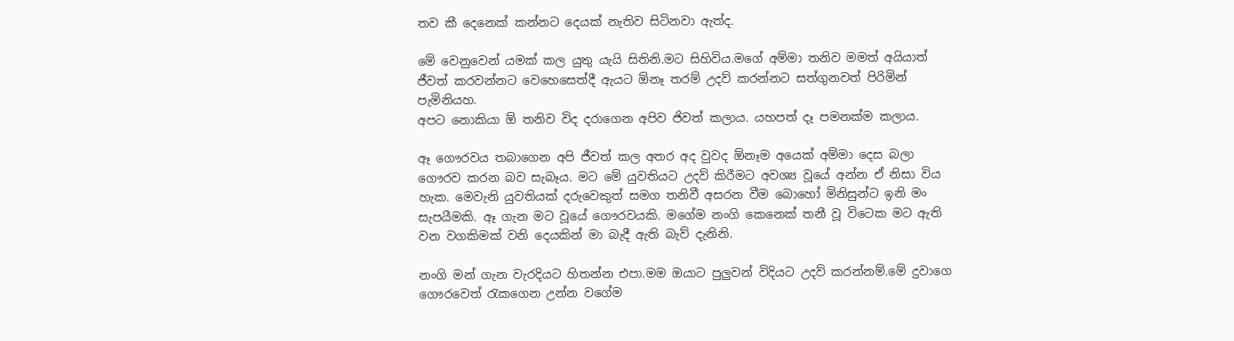තව කී දෙනෙක් කන්නට දෙයක් නැතිව සිටිනවා ඇත්ද.

මේ වෙනුවෙන් යමක් කල යුතු යැයි සිතිනි.මට සිහිවිය.මගේ අම්මා තනිව මමත් අයියාත් ජීවත් කරවන්නට වෙහෙසෙත්දී ඇයට ඕනෑ තරම් උදව් කරන්නට සත්ගුනවත් පිරිමින් පැමිනියහ.
අපට නොකියා ඕ තනිව විද දරාගෙන අපිව ජිවත් කලාය. යහපත් දෑ පමනක්ම කලාය.

ඈ ගෞරවය තබාගෙන අපි ජීවත් කල අතර අද වුවද ඕනෑම අයෙක් අම්මා දෙස බලා ගෞරව කරන බව සැබෑය. මට මේ යුවතියට උදව් කිරීමට අවශ්‍ය වූයේ අන්න ඒ නිසා විය හැක. මෙවැනි යුවතියක් දරුවෙකුත් සමග තනිවී අසරන වීම බොහෝ මිනිසුන්ට ඉනි මං සැපයීමකි. ඈ ගැන මට වූයේ ගෞරවයකි. මගේම නංගි කෙනෙක් තනී වූ විටෙක මට ඇති වන වගකිමක් වනි දෙයකින් මා බැදී ඇති බැව් දැනිනි.

නංගි මන් ගැන වැරදියට හිතන්න එපා.මම ඔයාට පුලුවන් විදියට උදව් කරන්නම්.මේ දුවාගෙ ගෞරවෙත් රැකගෙන උන්න වගේම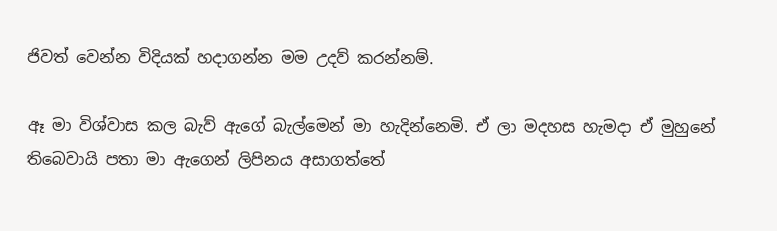ජිවත් වෙන්න විදියක් හදාගන්න මම උදව් කරන්නම්.

ඈ මා විශ්වාස කල බැව් ඇගේ බැල්මෙන් මා හැදින්නෙමි. ඒ ලා මදහස හැමදා ඒ මුහුනේ තිබෙවායි පතා මා ඇගෙන් ලිපිනය අසාගත්තේ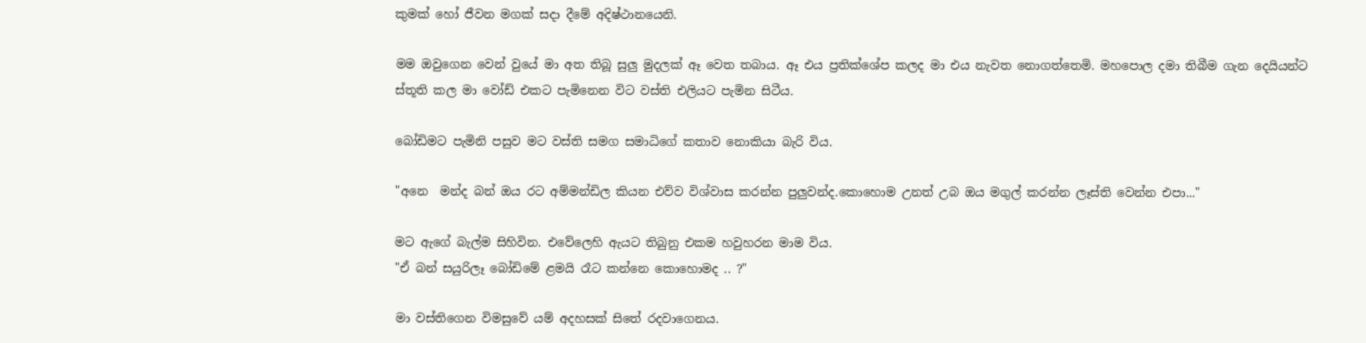කුමක් හෝ ජීවන මගක් සදා දීමේ අදිෂ්ථානයෙනි.

මම ඔවුගෙන වෙන් වුයේ මා අත තිබූ සුලු මුදලක් ඈ වෙත තබාය. ඈ එය ප්‍රතික්ශේප කලද මා එය නැවත නොගත්තෙමි. මහපොල දමා තිබීම ගැන දෙයියන්ට ස්තූති කල මා වෝඩ් එකට පැමිනෙන විට වස්ති එලියට පැමින සිටීය.

බෝඩිමට පැමිනි පසුව මට වස්ති සමග සමාධිගේ කතාව නොකියා බැරි විය.

"අනෙ  මන්ද බන් ඔය රට අම්මන්ඩිල කියන එව්ව විශ්වාස කරන්න පුලුවන්ද.කොහොම උනත් උබ ඔය මගුල් කරන්න ලෑස්ති වෙන්න එපා..."

මට ඇගේ බැල්ම සිහිවින. එවේලෙහි ඇයට තිබුනු එකම හවුහරන මාම විය.
"ඒ බන් සයුරිලෑ බෝඩිමේ ළමයි රෑට කන්නෙ කොහොමද .. ?"

මා වස්තිගෙන විමසුවේ යම් අදහසක් සිතේ රදවාගෙනය.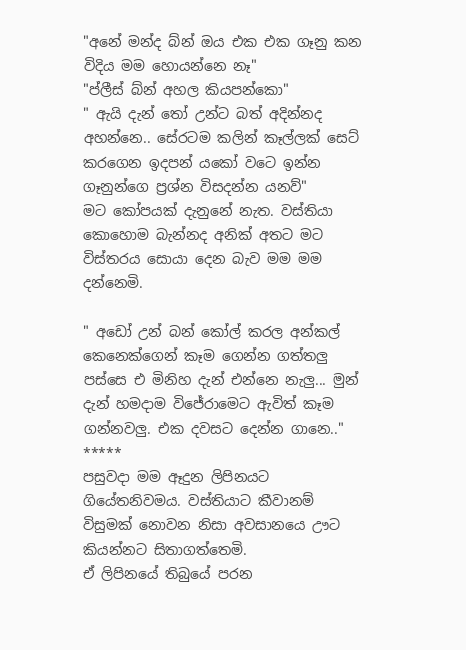"අනේ මන්ද බ්න් ඔය එක එක ගෑනු කන විදිය මම හොයන්නෙ නෑ"
"ප්ලීස් බ්න් අහල කියපන්කො"
" ඇයි දැන් තෝ උන්ට බත් අදින්නද අහන්නෙ.. සේරටම කලින් කෑල්ලක් සෙට් කරගෙන ඉදපන් යකෝ වටෙ ඉන්න ගෑනුන්ගෙ ප්‍රශ්න විසදන්න යනව්"
මට කෝපයක් දැනුනේ නැත. වස්තියා කොහොම බැන්නද අනික් අතට මට විස්තරය සොයා දෙන බැව මම මම දන්නෙමි.

" අඩෝ උන් බන් කෝල් කරල අන්කල් කෙනෙක්ගෙන් කෑම ගෙන්න ගත්තලු පස්සෙ එ මිනිහ දැන් එන්නෙ නැලු... මුන් දැන් හමදාම විජේරාමෙට ඇවිත් කෑම ගන්නවලු. එක දවසට දෙන්න ගානෙ.."
*****
පසුවදා මම ඈදුන ලිපිනයට ගියේතනිවමය. වස්තියාට කීවානම් විසුමක් නොවන නිසා අවසානයෙ ඌට කියන්නට සිතාගත්තෙමි.
ඒ ලිපිනයේ තිබුයේ පරන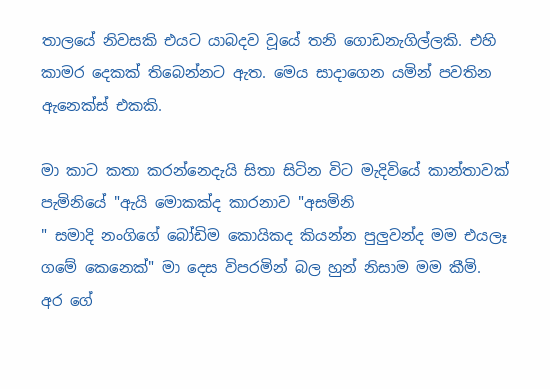තාලයේ නිවසකි එයට යාබදව වූයේ තනි ගොඩනැගිල්ලකි. එහි කාමර දෙකක් තිබෙන්නට ඇත. මෙය සාදාගෙන යමින් පවතින ඇනෙක්ස් එකකි.

මා කාට කතා කරන්නෙදැයි සිතා සිටින විට මැදිවියේ කාන්තාවක් පැමිනියේ "ඇයි මොකක්ද කාරනාව "අසමිනි
" සමාදි නංගිගේ බෝඩිම කොයිකද කියන්න පුලුවන්ද මම එයලෑ ගමේ කෙනෙක්" මා දෙස විපරමින් බල හුන් නිසාම මම කීමි.
අර ගේ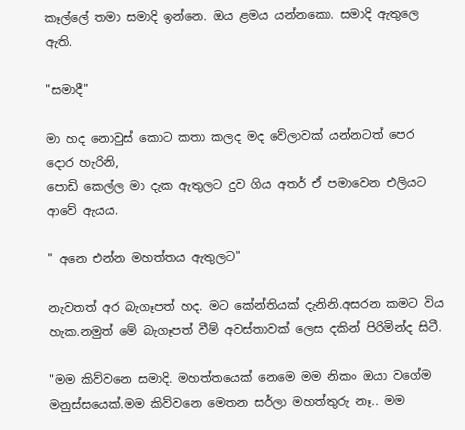කෑල්ලේ තමා සමාදි ඉන්නෙ. ඔය ළමය යන්නකො. සමාදි ඇතුලෙ ඇති.

"සමාදී"

මා හද නොවුස් කොට කතා කලද මද වේලාවක් යන්නටත් පෙර දොර හැරිනි,
පොඩි කෙල්ල මා දැක ඇතුලට දුව ගිය අතර් ඒ පමාවෙන එලියට ආවේ ඇයය.

" අනෙ එන්න මහත්තය ඇතුලට"

නැවතත් අර බැගෑපත් හද. මට කේන්තියක් දැනිනි.අසරන කමට විය හැක.නමුත් මේ බැගෑපත් වීම් අවස්තාවක් ලෙස දකින් පිරිමින්ද සිටී.

"මම කිව්වනෙ සමාදි. මහත්තයෙක් නෙමෙ මම නිකං ඔයා වගේම මනුස්සයෙක්.මම කිව්වනෙ මෙතන සර්ලා මහත්තුරු නෑ.. මම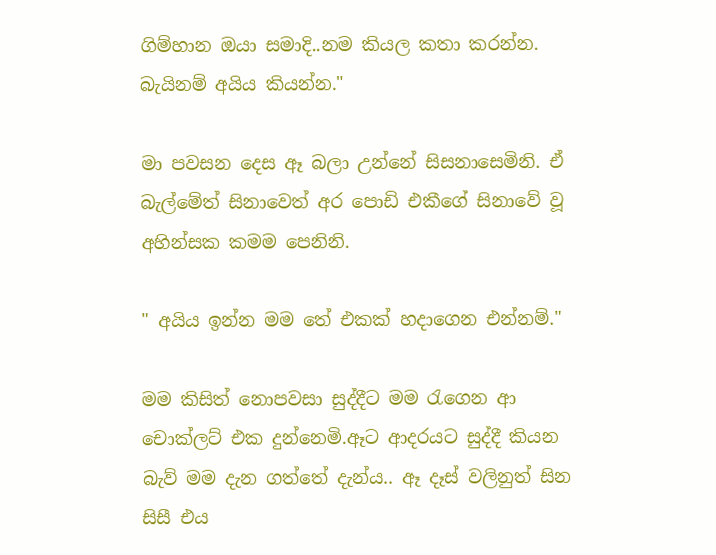ගිම්හාන ඔයා සමාදි..නම කියල කතා කරන්න. බැයිනම් අයිය කියන්න."

මා පවසන දෙස ඈ බලා උන්නේ සිසනාසෙමිනි. ඒ බැල්මේත් සිනාවෙත් අර පොඩි එකීගේ සිනාවේ වූ අහින්සක කමම පෙනිනි.

" අයිය ඉන්න මම තේ එකක් හදාගෙන එන්නම්."

මම කිසිත් නොපවසා සුද්දීට මම රැගෙන ආ චොක්ලට් එක දුන්නෙමි.ඈට ආදරයට සුද්දී කියන බැව් මම දැන ගත්තේ දැන්ය.. ඈ දෑස් වලිනුත් සින සිසී එය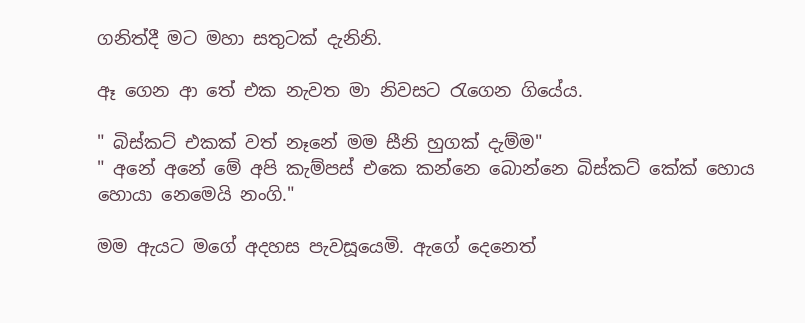ගනිත්දී මට මහා සතුටක් දැනිනි.

ඈ ගෙන ආ තේ එක නැවත මා නිවසට රැගෙන ගියේය.

" බිස්කට් එකක් වත් නෑනේ මම සීනි හුගක් දැම්ම"
" අනේ අනේ මේ අපි කැම්පස් එකෙ කන්නෙ බොන්නෙ බිස්කට් කේක් හොය හොයා නෙමෙයි නංගි."

මම ඇයට මගේ අදහස පැවසූයෙමි. ඇගේ දෙනෙත්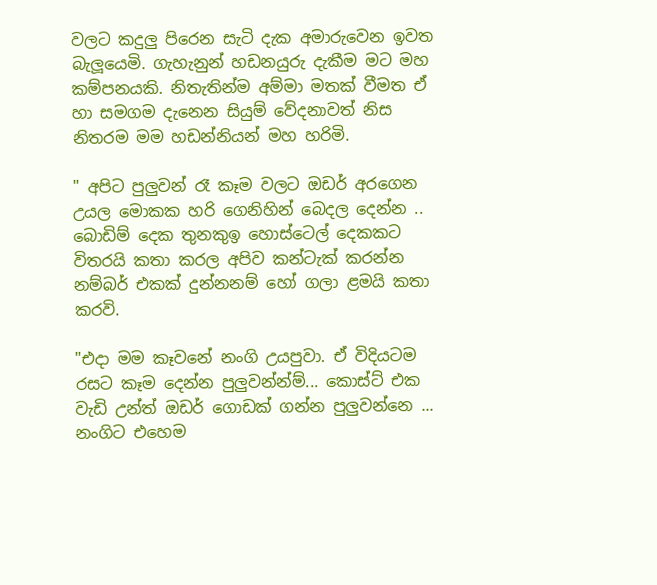වලට කදුලු පිරෙන සැටි දැක අමාරුවෙන ඉවත බැලූයෙමි. ගැහැනුන් හඩනයුරු දැකීම මට මහ කම්පනයකි. නිතැතින්ම අම්මා මතක් වීමත ඒ හා සමගම දැනෙන සියුම් වේදනාවත් නිස නිතරම මම හඩන්නියන් මහ හරිමි.

" අපිට පුලුවන් රෑ කෑම වලට ඔඩර් අරගෙන උයල මොකක හරි ගෙනිහින් බෙදල දෙන්න .. බොඩිම් දෙක තුනකුඉ හොස්ටෙල් දෙකකට විතරයි කතා කරල අපිව කන්ටැක් කරන්න නම්බර් එකක් දුන්නනම් හෝ ගලා ළමයි කතා කරවි.

"එදා මම කෑවනේ නංගි උයපුවා. ඒ විදියටම රසට කෑම දෙන්න පුලුවන්න්ම්... කොස්ට් එක වැඩි උන්ත් ඔඩර් ගොඩක් ගන්න පුලුවන්නෙ ... නංගිට එහෙම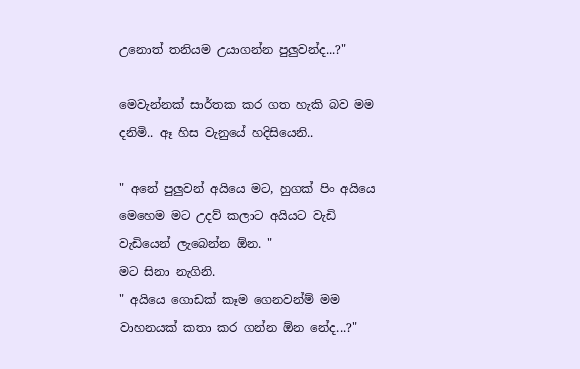උනොත් තනියම උයාගන්න පුලුවන්ද...?"

මෙවැන්නක් සාර්තක කර ගත හැකි බව මම දනිමි.. ඈ හිස වැනුයේ හදිසියෙනි..

" අනේ පුලුවන් අයියෙ මට, හුගක් පිං අයියෙ මෙහෙම මට උදව් කලාට අයියට වැඩි වැඩියෙන් ලැබෙන්න ඕන. "
මට සිනා නැගිනි.
" අයියෙ ගොඩක් කෑම ගෙනවන්ම් මම වාහනයක් කතා කර ගන්න ඕන නේද...?"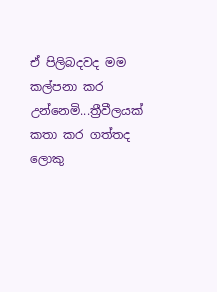ඒ පිලිබදවද මම කල්පනා කර උන්නෙමි...ත්‍රීවීලයක් කතා කර ගත්තද ලොකු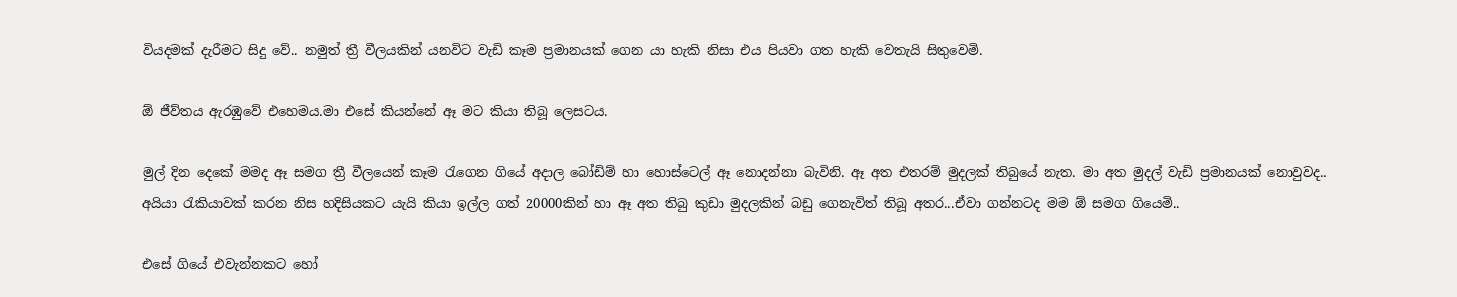වියදමක් දැරීමට සිදු වේ.. නමුත් ත්‍රී වීලයකින් යනවිට වැඩි කෑම ප්‍රමානයක් ගෙන යා හැකි නිසා එය පියවා ගත හැකි වෙතැයි සිතුවෙමි.

ඕ ජීව්තය ඇරඹුවේ එහෙමය.මා එසේ කියන්නේ ඈ මට කියා තිබූ ලෙසටය.

මුල් දින දෙකේ මමද ඈ සමග ත්‍රී වීලයෙන් කෑම රැගෙන ගියේ අදාල බෝඩිම් හා හොස්ටෙල් ඈ නොදන්නා බැවිනි. ඈ අත එතරම් මුදලක් තිබුයේ නැත. මා අත මුදල් වැඩි ප්‍රමානයක් නොවුවද.. අයියා රැකියාවක් කරන නිස හදිසියකට යැයි කියා ඉල්ල ගත් 20000කින් හා ඈ අත තිබු කුඩා මුදලකින් බඩු ගෙනැවිත් තිබූ අතර...ඒවා ගන්නටද මම ඕ සමග ගියෙමි..

එසේ ගියේ එවැන්නකට හෝ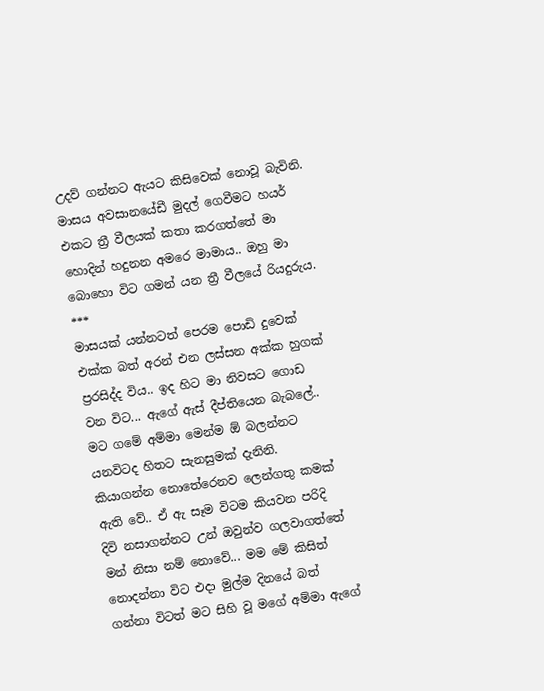උදව් ගන්නට ඇයට කිසිවෙක් නොවූ බැවිනි.
මාසය අවසානයේඩී මුදල් ගෙවීමට හයර් එකට ත්‍රී වීලයක් කතා කරගත්තේ මා හොදින් හදුනන අමරෙ මාමාය.. ඔහු මා බොහො විට ගමන් යන ත්‍රී වීලයේ රියදුරුය.
***
මාසයක් යන්නටත් පෙරම පොඩි දුවෙක් එක්ක බත් අරන් එන ලස්සන අක්ක හුගක් ප්‍රරසිද්ද විය.. ඉද හිට මා නිවසට ගොඩ වන විට... ඇගේ ඇස් දීප්තියෙන බැබලේ.. මට ගමේ අම්මා මෙන්ම ඕ බලන්නට යනවිටද හිතට සැනසුමක් දැනිනි. කියාගන්න නොතේරෙනව ලෙන්ගතු කමක් ඇති වේ.. ඒ ඇ සෑම විටම කියවන පරිදි දිවි නසාගන්නට උන් ඔවුන්ව ගලවාගත්තේ මන් නිසා නම් නොවේ... මම මේ කිසිත් නොදන්නා විට එදා මුල්ම දිනයේ බත් ගන්නා විටත් මට සිහි වූ මගේ අම්මා ඇගේ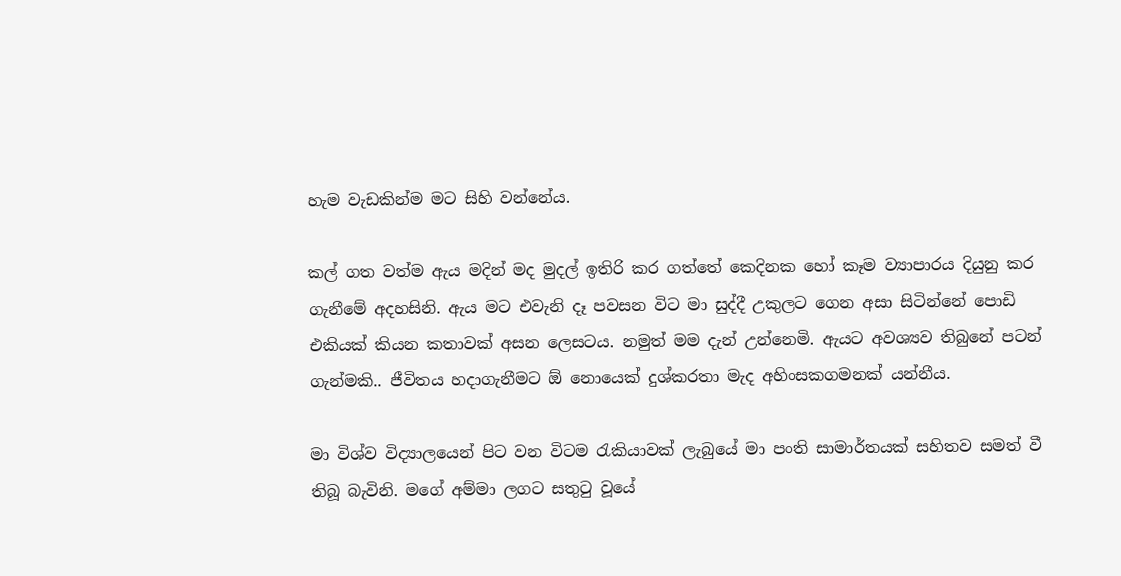හැම වැඩකින්ම මට සිහි වන්නේය.

කල් ගත වත්ම ඇය මදින් මද මුදල් ඉතිරි කර ගත්තේ කෙදිනක හෝ කෑම ව්‍යාපාරය දියුනු කර ගැනීමේ අදහසිනි. ඇය මට එවැනි දෑ පවසන විට මා සුද්දී උකුලට ගෙන අසා සිටින්නේ පොඩි එකියක් කියන කතාවක් අසන ලෙසටය. නමුත් මම දැන් උන්නෙමි. ඇයට අවශ්‍යව තිබුනේ පටන් ගැන්මකි.. ජීවිතය හදාගැනීමට ඕ නොයෙක් දුශ්කරතා මැද අහිංසකගමනක් යන්නීය.

මා විශ්ව විද්‍යාලයෙන් පිට වන විටම රැකියාවක් ලැබුයේ මා පංති සාමාර්තයක් සහිතව සමත් වී තිබූ බැවිනි. මගේ අම්මා ලගට සතුටු වූයේ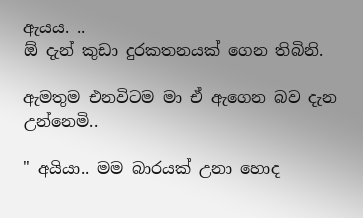ඇයය. ..
ඕ දැන් කුඩා දුරකතනයක් ගෙන තිබිනි.

ඇමතුම එනවිටම මා ඒ ඇගෙන බව දැන උන්නෙමි..

" අයියා.. මම බාරයක් උනා හොද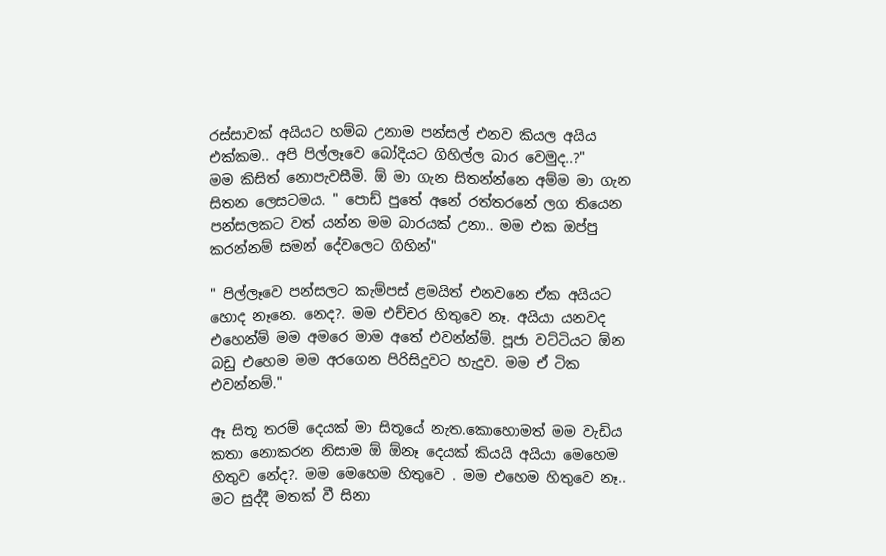රස්සාවක් අයියට හම්බ උනාම පන්සල් එනව කියල අයිය එක්කම.. අපි පිල්ලෑවෙ බෝදියට ගිහිල්ල බාර වෙමුද..?"
මම කිසිත් නොපැවසීමි. ඕ මා ගැන සිතන්න්නෙ අම්ම මා ගැන සිතන ලෙසටමය. " පොඩ් පුතේ අනේ රත්තරනේ ලග තියෙන පන්සලකට වත් යන්න මම බාරයක් උනා.. මම එක ඔප්පු කරන්නම් සමන් දේවලෙට ගිහින්"

" පිල්ලෑවෙ පන්සලට කැම්පස් ළමයිත් එනවනෙ ඒක අයියට හොද නෑනෙ. නෙද?. මම එච්චර හිතුවෙ නෑ. අයියා යනවද එහෙන්ම් මම අමරෙ මාම අතේ එවන්න්ම්. පූජා වට්ටියට ඕන බඩු එහෙම මම අරගෙන පිරිසිදුවට හැදුව. මම ඒ ටික එවන්නම්."

ඈ සිතූ තරම් දෙයක් මා සිතූයේ නැත.කොහොමත් මම වැඩිය කතා නොකරන නිසාම ඕ ඕනෑ දෙයක් කියයි අයියා මෙහෙම හිතුව නේද?. මම මෙහෙම හිතුවෙ . මම එහෙම හිතුවෙ නෑ.. මට සුද්දී මතක් වී සිනා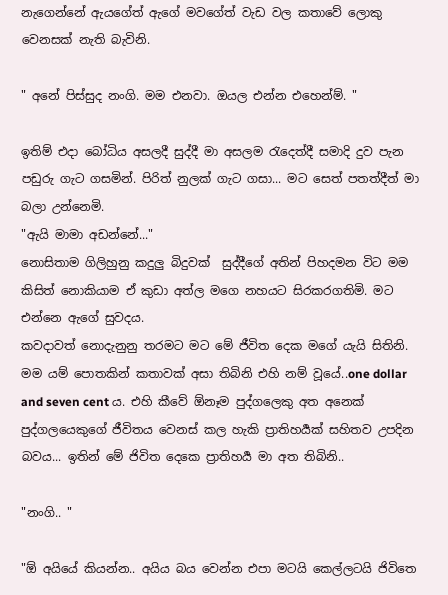නැගෙන්නේ ඇයගේත් ඇගේ මවගේත් වැඩ වල කතාවේ ලොකු වෙනසක් නැති බැවිනි.

" අනේ පිස්සුද නංගි. මම එනවා. ඔයල එන්න එහෙන්ම්. "

ඉතිම් එදා බෝධිය අසලදී සුද්දී මා අසලම රැදෙත්දී සමාදි දුව පැන පඩුරු ගැට ගසමින්. පිරිත් නුලක් ගැට ගසා... මට සෙත් පතත්දීත් මා බලා උන්නෙමි.
"ඇයි මාමා අඩන්නේ..."
නොසිතාම ගිලිහුනු කදුලු බිදුවක්  සුද්දීගේ අතින් පිහදමන විට මම කිසිත් නොකියාම ඒ කුඩා අත්ල මගෙ නහයට සිරකරගතිමි. මට එන්නෙ ඇගේ සුවදය.
කවදාවත් නොදැනුනු තරමට මට මේ ජීවිත දෙක මගේ යැයි සිතිනි.
මම යම් පොතකින් කතාවක් අසා තිබිනි එහි නම් වූයේ..one dollar and seven cent ය. එහි කීවේ ඕනෑම පුද්ගලෙකු අත අනෙක් පුද්ගලයෙකුගේ ජීවිතය වෙනස් කල හැකි ප්‍රාතිහර්‍යක් සහිතව උපදින බවය... ඉතින් මේ ජිවිත දෙකෙ ප්‍රාතිහර්‍ය මා අත තිබිනි..

"නංගි.. "

"ඕ අයියේ කියන්න.. අයිය බය වෙන්න එපා මටයි කෙල්ලටයි ජිවිතෙ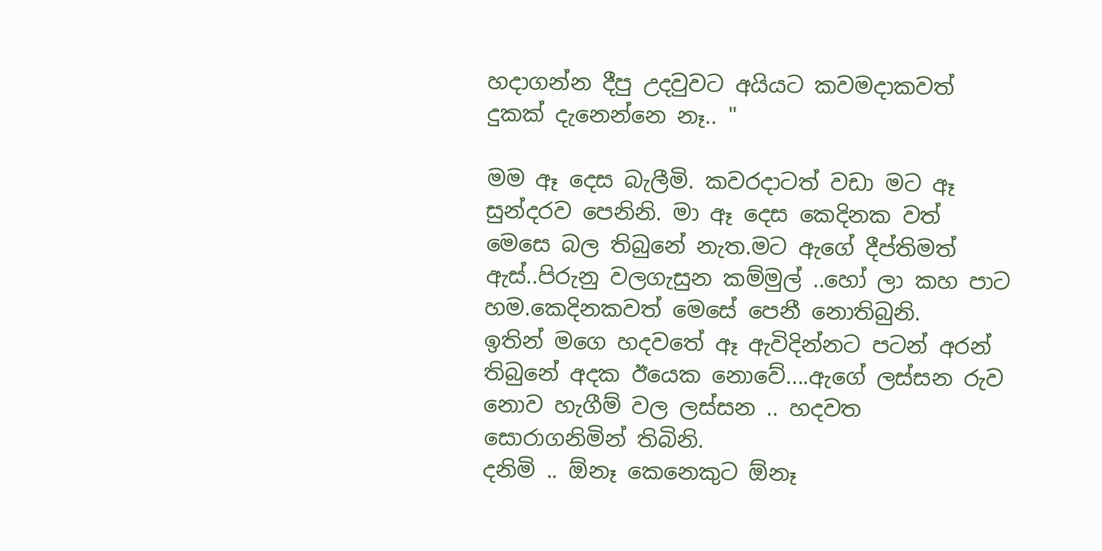හදාගන්න දීපු උදවුවට අයියට කවමදාකවත් දුකක් දැනෙන්නෙ නෑ.. "

මම ඈ දෙස බැලීමි. කවරදාටත් වඩා මට ඈ සුන්දරව පෙනිනි. මා ඈ දෙස කෙදිනක වත් මෙසෙ බල තිබුනේ නැත.මට ඇගේ දීප්තිමත් ඇස්..පිරුනු වලගැසුන කම්මුල් ..හෝ ලා කහ පාට හම.කෙදිනකවත් මෙසේ පෙනී නොතිබුනි.
ඉතින් මගෙ හදවතේ ඈ ඇවිදින්නට පටන් අරන් තිබුනේ අදක ඊයෙක නොවේ....ඇගේ ලස්සන රුව නොව හැගීම් වල ලස්සන .. හදවත සොරාගනිමින් තිබිනි.
දනිමි .. ඕනෑ කෙනෙකුට ඕනෑ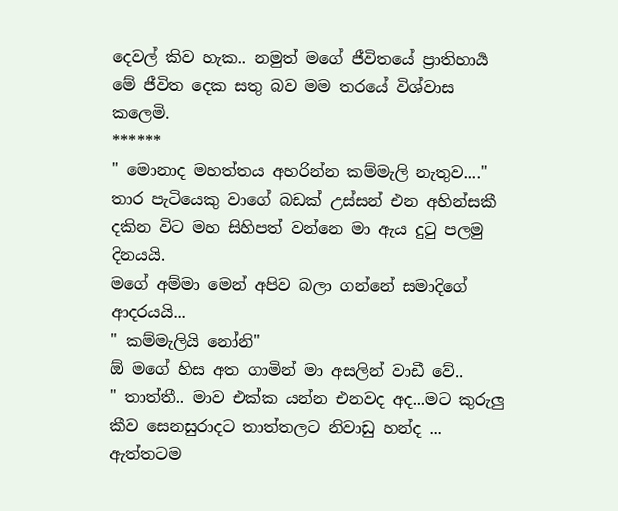දෙවල් කිව හැක.. නමුත් මගේ ජීවිතයේ ප්‍රාතිහාර්‍ය මේ ජීවිත දෙක සතු බව මම තරයේ විශ්වාස කලෙමි.
******
" මොනාද මහත්තය අහරින්න කම්මැලි නැතුව...."
තාර පැටියෙකු වාගේ බඩක් උස්සන් එන අහින්සකී දකින විට මහ සිහිපත් වන්නෙ මා ඇය දුටු පලමු දිනයයි.
මගේ අම්මා මෙන් අපිව බලා ගන්නේ සමාදිගේ ආදරයයි...
" කම්මැලියි නෝනි"
ඕ මගේ හිස අත ගාමින් මා අසලින් වාඩී වේ..
" තාත්තී.. මාව එක්ක යන්න එනවද අද...මට කුරුලු කීව සෙනසුරාදට තාත්තලට නිවාඩු හන්ද ... ඇත්තටම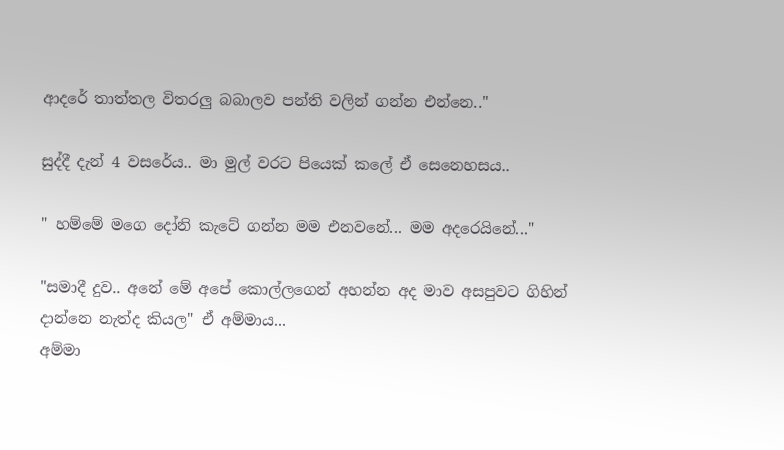ආදරේ තාත්තල විතරලු බබාලව පන්ති වලින් ගන්න එන්නෙ.."

සුද්දී දැන් 4 වසරේය.. මා මුල් වරට පියෙක් කලේ ඒ සෙනෙහසය..

" හම්මේ මගෙ දෝනි කැටේ ගන්න මම එනවනේ... මම අදරෙයිනේ..."

"සමාදී දුව.. අනේ මේ අපේ කොල්ලගෙන් අහන්න අද මාව අසපුවට ගිහින් දාන්නෙ නැත්ද කියල" ඒ අම්මාය...
අම්මා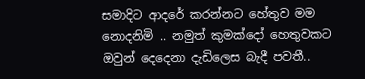සමාදිට ආදරේ කරන්නට හේතුව මම නොදනිමි .. නමුත් කුමක්දෝ හෙතුවකට ඔවුන් දෙදෙනා දැඩිලෙස බැදී පවතී..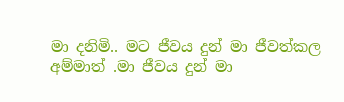මා දනිමි.. මට ජීවය දුන් මා ජීවත්කල අම්මාත් .මා ජීවය දුන් මා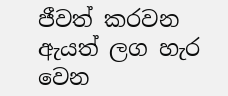ජීවත් කරවන ඇයත් ලග හැර වෙන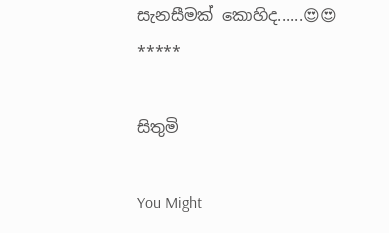සැනසීමක් කොහිද......😍😍
*****

සිතුමි

You Might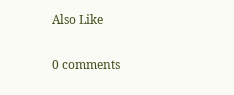Also Like

0 comments